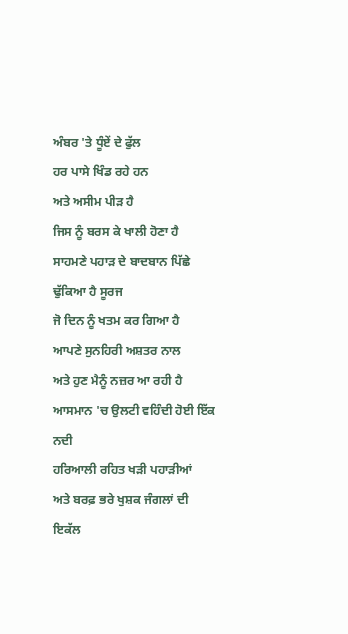ਅੰਬਰ 'ਤੇ ਧੂੰਏਂ ਦੇ ਫੁੱਲ
ਹਰ ਪਾਸੇ ਖਿੰਡ ਰਹੇ ਹਨ
ਅਤੇ ਅਸੀਮ ਪੀੜ ਹੈ
ਜਿਸ ਨੂੰ ਬਰਸ ਕੇ ਖਾਲੀ ਹੋਣਾ ਹੈ
ਸਾਹਮਣੇ ਪਹਾੜ ਦੇ ਬਾਦਬਾਨ ਪਿੱਛੇ
ਢੁੱਕਿਆ ਹੈ ਸੂਰਜ
ਜੋ ਦਿਨ ਨੂੰ ਖਤਮ ਕਰ ਗਿਆ ਹੈ
ਆਪਣੇ ਸੁਨਹਿਰੀ ਅਸ਼ਤਰ ਨਾਲ
ਅਤੇ ਹੁਣ ਮੈਨੂੰ ਨਜ਼ਰ ਆ ਰਹੀ ਹੈ
ਆਸਮਾਨ 'ਚ ਉਲਟੀ ਵਹਿੰਦੀ ਹੋਈ ਇੱਕ ਨਦੀ
ਹਰਿਆਲੀ ਰਹਿਤ ਖੜੀ ਪਹਾੜੀਆਂ
ਅਤੇ ਬਰਫ਼ ਭਰੇ ਖੁਸ਼ਕ ਜੰਗਲਾਂ ਦੀ
ਇਕੱਲ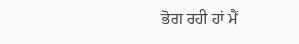ਭੋਗ ਰਹੀ ਹਾਂ ਮੈਂ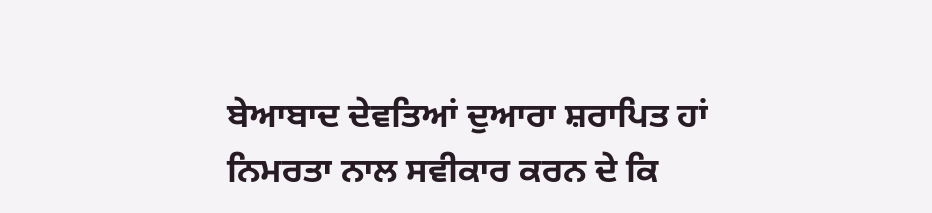ਬੇਆਬਾਦ ਦੇਵਤਿਆਂ ਦੁਆਰਾ ਸ਼ਰਾਪਿਤ ਹਾਂ
ਨਿਮਰਤਾ ਨਾਲ ਸਵੀਕਾਰ ਕਰਨ ਦੇ ਕਿ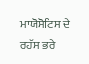ਮਾਯੋਸੋਟਿਸ ਦੇ ਰਹੱਸ ਭਰੇ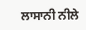ਲਾਸਾਨੀ ਨੀਲੇ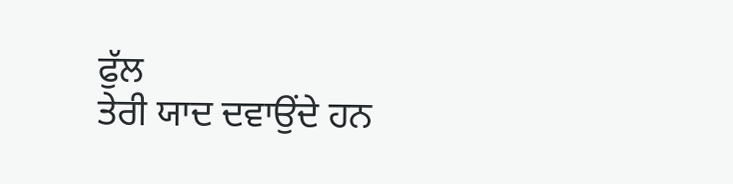ਫੁੱਲ
ਤੇਰੀ ਯਾਦ ਦਵਾਉਂਦੇ ਹਨ